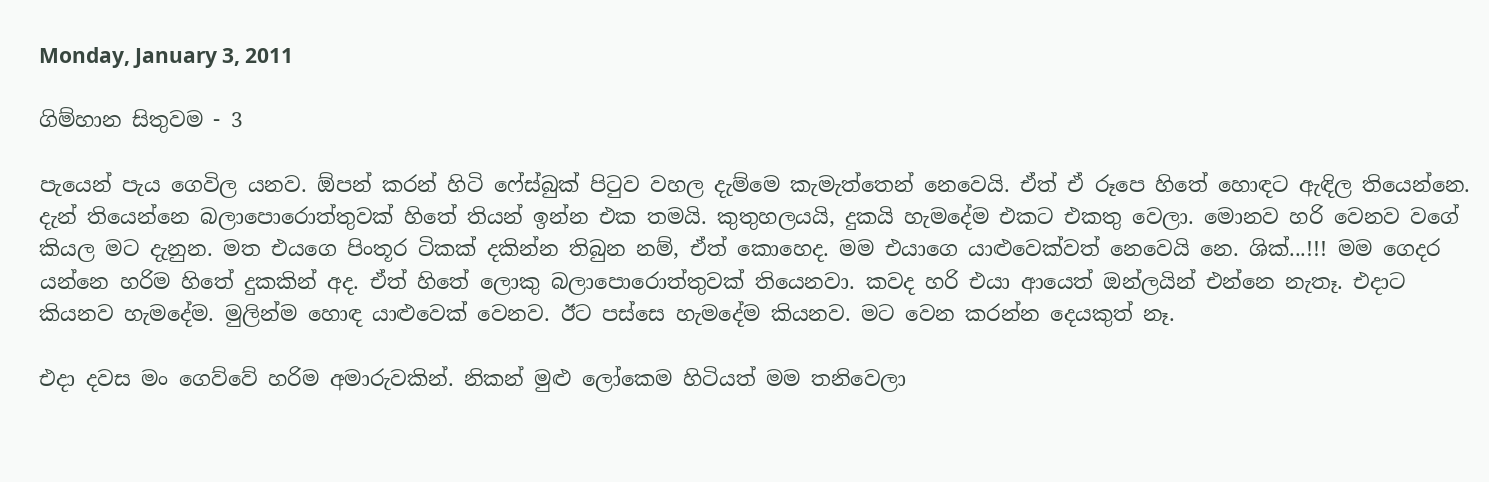Monday, January 3, 2011

ගිම්හාන සිතුවම - 3

පැයෙන් පැය ගෙවිල යනව. ඕපන් කරන් හිටි ෆේස්බුක් පිටුව වහල දැම්මෙ කැමැත්තෙන් නෙවෙයි. ඒත් ඒ රූපෙ හිතේ හොඳට ඇඳිල තියෙන්නෙ. දැන් තියෙන්නෙ බලාපොරොත්තුවක් හිතේ තියන් ඉන්න එක තමයි. කුතුහලයයි, දුකයි හැමදේම එකට එකතු වෙලා. මොනව හරි වෙනව වගේ කියල මට දැනුන. මත එයගෙ පිංතූර ටිකක් දකින්න තිබුන නම්, ඒත් කොහෙද. මම එයාගෙ යාළුවෙක්වත් නෙවෙයි නෙ. ශික්...!!! මම ගෙදර යන්නෙ හරිම හිතේ දුකකින් අද. ඒත් හිතේ ලොකු බලාපොරොත්තුවක් තියෙනවා. කවද හරි එයා ආයෙත් ඔන්ලයින් එන්නෙ නැතෑ. එදාට කියනව හැමදේම. මුලින්ම හොඳ යාළුවෙක් වෙනව. ඊට පස්සෙ හැමදේම කියනව. මට වෙන කරන්න දෙයකුත් නෑ.

එදා දවස මං ගෙව්වේ හරිම අමාරුවකින්. නිකන් මුළු ලෝකෙම හිටියත් මම තනිවෙලා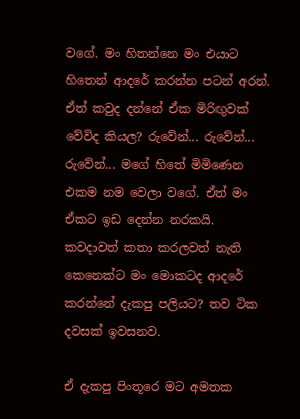වගේ. මං හිතන්නෙ මං එයාට හිතෙන් ආදරේ කරන්න පටන් අරන්. ඒත් කවුද දන්නේ ඒක මිරිඟුවක් වේවිද කියල? රුවේන්... රුවේන්... රුවේන්... මගේ හිතේ මිමිණෙන එකම නම වෙලා වගේ. ඒත් මං ඒකට ඉඩ දෙන්න නරකයි. කවදාවත් කතා කරලවත් නැති කෙනෙක්ට මං මොකටද ආදරේ කරන්නේ දැකපු පලියට? තව ටික දවසක් ඉවසනව.

ඒ දැකපු පිංතූරෙ මට අමතක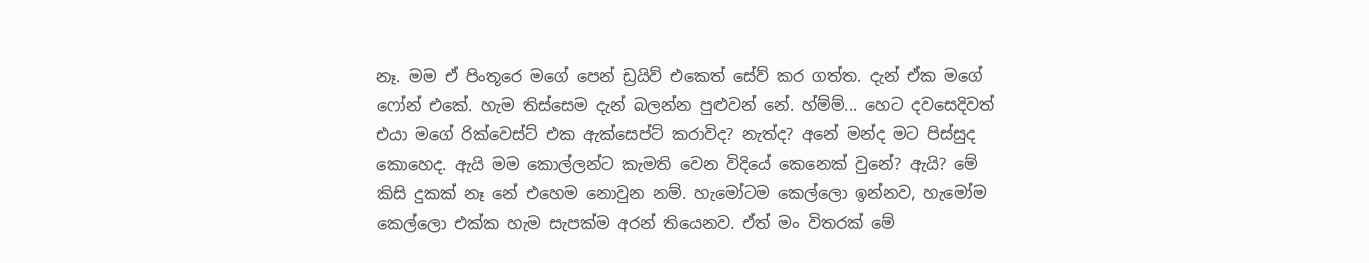නෑ. මම ඒ පිංතූරෙ මගේ පෙන් ඩ්‍රයිව් එකෙත් සේව් කර ගත්ත. දැන් ඒක මගේ ෆෝන් එකේ. හැම තිස්සෙම දැන් බලන්න පුළුවන් නේ. හ්ම්ම්... හෙට දවසෙදිවත් එයා මගේ රික්වෙස්ට් එක ඇක්සෙප්ට් කරාවිද? නැත්ද? අනේ මන්ද මට පිස්සුද කොහෙද. ඇයි මම කොල්ලන්ට කැමති වෙන විදියේ කෙනෙක් වුනේ? ඇයි? මේ කිසි දුකක් නෑ නේ එහෙම නොවුන නම්. හැමෝටම කෙල්ලො ඉන්නව, හැමෝම කෙල්ලො එක්ක හැම සැපක්ම අරන් තියෙනව. ඒත් මං විතරක් මේ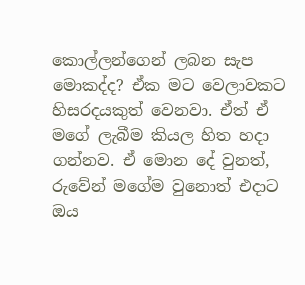කොල්ලන්ගෙන් ලබන සැප මොකද්ද? ඒක මට වෙලාවකට හිසරදයකුත් වෙනවා. ඒත් ඒ මගේ ලැබීම කියල හිත හදා ගන්නව. ඒ මොන දේ වුනත්, රුවේන් මගේම වුනොත් එදාට ඔය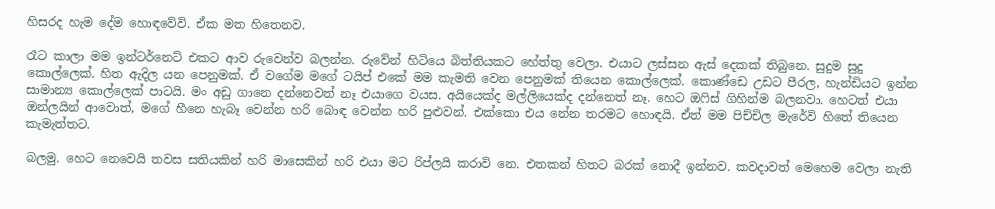හිසරද හැම දේම හොඳවේවි. ඒක මත හිතෙනව.

රෑට කාලා මම ඉන්ටර්නෙට් එකට ආව රුවෙන්ව බලන්න. රුවේන් හිටියෙ බිත්තියකට හේත්තු වෙලා. එයාට ලස්සන ඇස් දෙකක් තිබුනෙ. සුදුම සුදු කොල්ලෙක්. හිත ඇදිල යන පෙනුමක්. ඒ වගේම මගේ ටයිප් එකේ මම කැමති වෙන පෙනුමක් තියෙන කොල්ලෙක්. කොණ්ඩෙ උඩට පීරල, හැන්ඩියට ඉන්න සාමාන්‍ය කොල්ලෙක් පාටයි. මං අඩු ගානෙ දන්නෙවත් නෑ එයාගෙ වයස. අයියෙක්ද මල්ලියෙක්ද දන්නෙත් නෑ. හෙට ඔෆිස් ගිහින්ම බලනවා. හෙටත් එයා ඔන්ලයින් ආවොත්, මගේ හීනෙ හැබෑ වෙන්න හරි බොඳ වෙන්න හරි පුළුවන්. එක්කො එය නේන තරමට හොඳයි. ඒත් මම පිච්චිල මැරේවි හිතේ තියෙන කැමැත්තට.

බලමු. හෙට නෙවෙයි තවස සතියකින් හරි මාසෙකින් හරි එයා මට රිප්ලයි කරාවි නෙ. එතකන් හිතට බරක් නොදී ඉන්නව. කවදාවත් මෙහෙම වෙලා නැති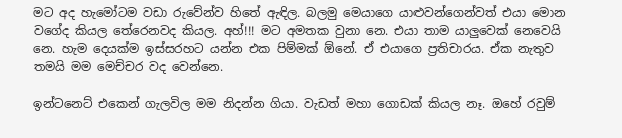මට අද හැමෝටම වඩා රුවේන්ව හිතේ ඇඳිල. බලමු මෙයාගෙ යාළුවන්ගෙන්වත් එයා මොන වගේද කියල තේරෙනවද කියල. අහ්!!! මට අමතක වුනා නෙ. එයා තාම යාලුවෙක් නෙවෙයි නෙ. හැම දෙයක්ම ඉස්සරහට යන්න එක පිම්මක් ඕනේ. ඒ එයාගෙ ප්‍රතිචාරය. ඒක නැතුව තමයි මම මෙච්චර වද වෙන්නෙ.

ඉන්ටනෙට් එකෙන් ගැලවිල මම නිදන්න ගියා. වැඩත් මහා ගොඩක් කියල නෑ. ඔහේ රවුම්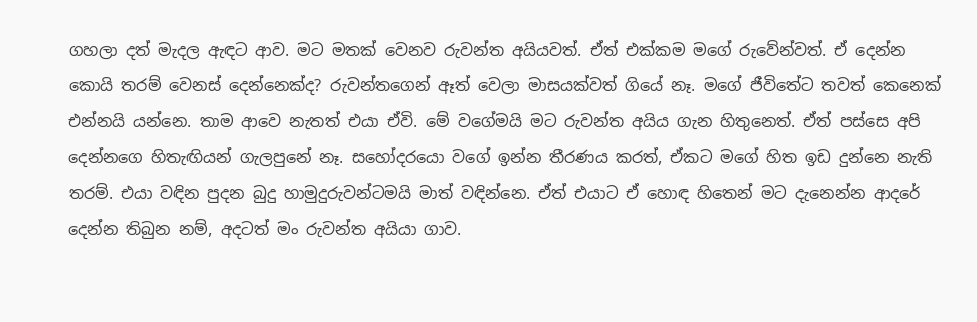ගහලා දත් මැදල ඇඳට ආව. මට මතක් වෙනව රුවන්ත අයියවත්. ඒත් එක්කම මගේ රුවේන්වත්. ඒ දෙන්න කොයි තරම් වෙනස් දෙන්නෙක්ද? රුවන්තගෙන් ඈත් වෙලා මාසයක්වත් ගියේ නෑ. මගේ ජීවිතේට තවත් කෙනෙක් එන්නයි යන්නෙ. තාම ආවෙ නැතත් එයා ඒවි. මේ වගේමයි මට රුවන්ත අයිය ගැන හිතුනෙත්. ඒත් පස්සෙ අපි දෙන්නගෙ හිතැඟියන් ගැලපුනේ නෑ. සහෝදරයො වගේ ඉන්න තීරණය කරත්, ඒකට මගේ හිත ඉඩ දුන්නෙ නැති තරම්. එයා වඳින පුදන බුදු හාමුදුරුවන්ටමයි මාත් වඳින්නෙ. ඒත් එයාට ඒ හොඳ හිතෙන් මට දැනෙන්න ආදරේ දෙන්න තිබුන නම්, අදටත් මං රුවන්ත අයියා ගාව.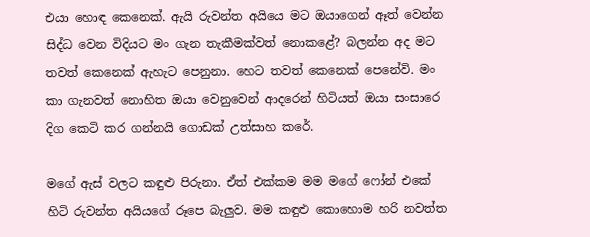එයා හොඳ කෙනෙක්. ඇයි රුවන්ත අයියෙ මට ඔයාගෙන් ඈත් වෙන්න සිද්ධ වෙන විදියට මං ගැන තැකීමක්වත් නොකළේ? බලන්න අද මට තවත් කෙනෙක් ඇහැට පෙනුනා. හෙට තවත් කෙනෙක් පෙනේවි. මං කා ගැනවත් නොහිත ඔයා වෙනුවෙන් ආදරෙන් හිටියත් ඔයා සංසාරෙ දිග කෙටි කර ගන්නයි ගොඩක් උත්සාහ කරේ.

මගේ ඇස් වලට කඳුළු පිරුනා. ඒත් එක්කම මම මගේ ෆෝන් එකේ හිටි රුවන්ත අයියගේ රූපෙ බැලුව. මම කඳුළු කොහොම හරි නවත්ත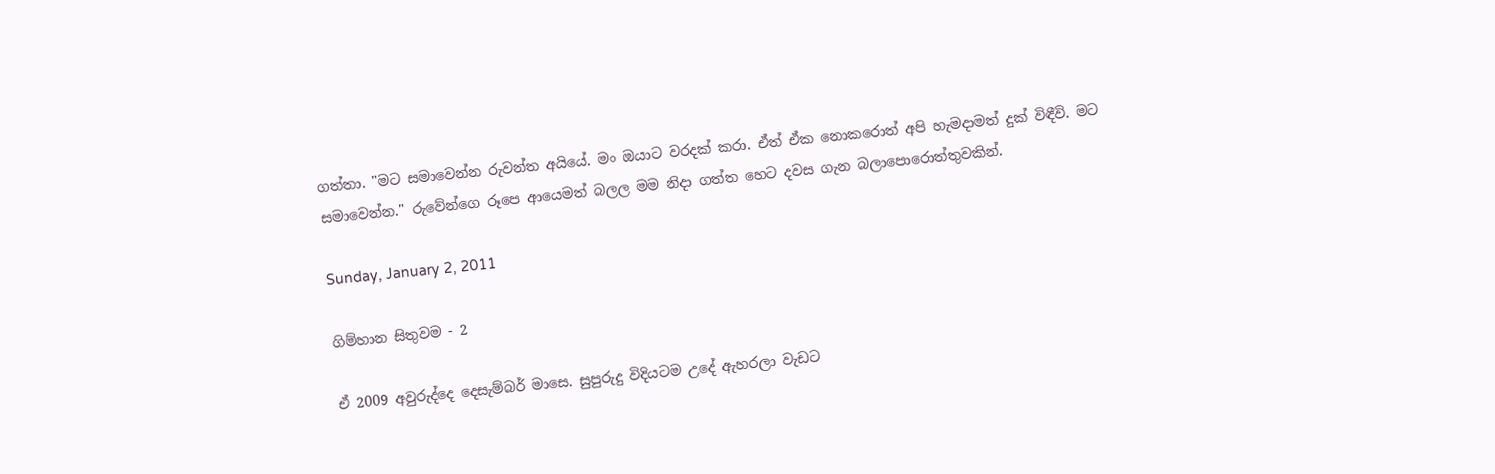ගත්තා. "මට සමාවෙන්න රුවන්ත අයියේ. මං ඔයාට වරදක් කරා. ඒත් ඒක නොකරොත් අපි හැමදාමත් දුක් විඳීවි. මට සමාවෙන්න." රුවේන්ගෙ රූපෙ ආයෙමත් බලල මම නිදා ගත්ත හෙට දවස ගැන බලාපොරොත්තුවකින්.

Sunday, January 2, 2011

ගිම්හාන සිතුවම - 2

ඒ 2009 අවුරුද්දෙ දෙසැම්බර් මාසෙ. සුපුරුදු විදියටම උදේ ඇහරලා වැඩට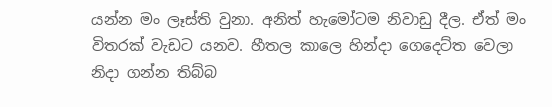යන්න මං ලෑස්ති වුනා. අනිත් හැමෝටම නිවාඩු දීල. ඒත් මං විතරක් වැඩට යනව. හීතල කාලෙ හින්දා ගෙදෙට්ත වෙලා නිදා ගන්න තිබ්බ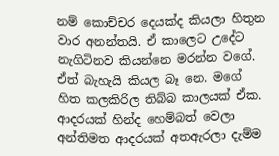නම් කොච්චර දෙයක්ද කියලා හිතුන වාර අනන්තයි. ඒ කාලෙට උදේට නැගිටිනව කියන්නෙ මරන්න වගේ. ඒත් බැහැයි කියල බෑ නෙ. මගේ හිත කලකිරිල තිබ්බ කාලයක් ඒක. ආදරයක් හින්ද හෙම්බත් වෙලා අන්තිමත ආදරයක් අතඇරලා දැම්ම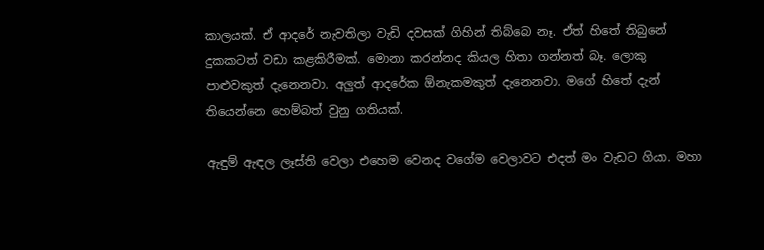කාලයක්. ඒ ආදරේ නැවතිලා වැඩි දවසක් ගිහින් තිබ්බෙ නෑ. ඒත් හිතේ තිබුනේ දුකකටත් වඩා කළකිරීමක්. මොනා කරන්නද කියල හිතා ගන්නත් බෑ. ලොකු පාළුවකුත් දැනෙනවා. අලුත් ආදරේක ඕනැකමකුත් දැනෙනවා. මගේ හිතේ දැන් තියෙන්නෙ හෙම්බත් වුනු ගතියක්.

ඇඳුම් ඇඳල ලෑස්ති වෙලා එහෙම වෙනද වගේම වෙලාවට එදත් මං වැඩට ගියා. මහා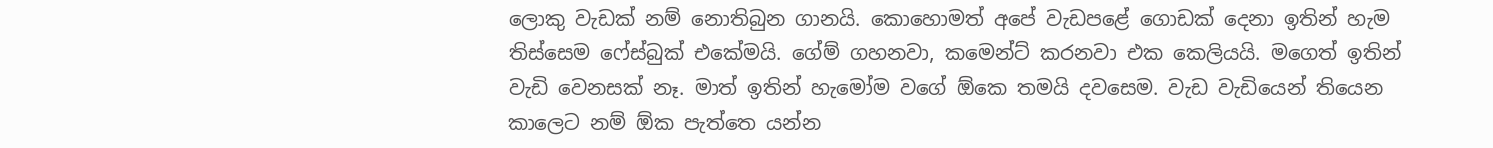ලොකු වැඩක් නම් නොතිබුන ගානයි. කොහොමත් අපේ වැඩපළේ ගොඩක් දෙනා ඉතින් හැම තිස්සෙම ෆේස්බුක් එකේමයි. ගේම් ගහනවා, කමෙන්ට් කරනවා එක කෙලියයි. මගෙත් ඉතින් වැඩි වෙනසක් නෑ. මාත් ඉතින් හැමෝම වගේ ඕකෙ තමයි දවසෙම. වැඩ වැඩියෙන් තියෙන කාලෙට නම් ඕක පැත්තෙ යන්න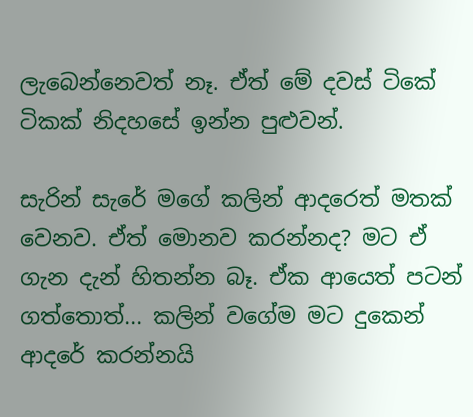ලැබෙන්නෙවත් නෑ. ඒත් මේ දවස් ටිකේ ටිකක් නිදහසේ ඉන්න පුළුවන්.

සැරින් සැරේ මගේ කලින් ආදරෙත් මතක් වෙනව. ඒත් මොනව කරන්නද? මට ඒ ගැන දැන් හිතන්න බෑ. ඒක ආයෙත් පටන් ගත්තොත්... කලින් වගේම මට දුකෙන් ආදරේ කරන්නයි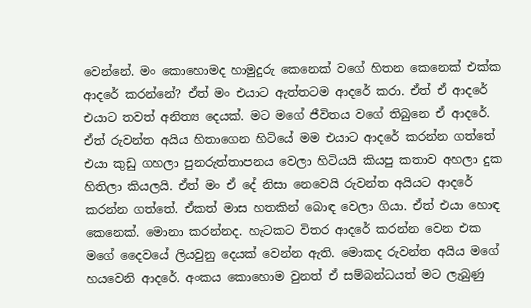වෙන්නේ. මං කොහොමද හාමුදුරු කෙනෙක් වගේ හිතන කෙනෙක් එක්ක ආදරේ කරන්නේ? ඒත් මං එයාට ඇත්තටම ආදරේ කරා. ඒත් ඒ ආදරේ එයාට තවත් අනිත්‍ය දෙයක්. මට මගේ ජීවිතය වගේ තිබුනෙ ඒ ආදරේ. ඒත් රුවන්ත අයිය හිතාගෙන හිටියේ මම එයාට ආදරේ කරන්න ගත්තේ එයා කුඩු ගහලා පුනරුත්තාපනය වෙලා හිටියයි කියපු කතාව අහලා දුක හිතිලා කියලයි. ඒත් මං ඒ දේ නිසා නෙවෙයි රුවන්ත අයියට ආදරේ කරන්න ගත්තේ. ඒකත් මාස හතකින් බොඳ වෙලා ගියා. ඒත් එයා හොඳ කෙනෙක්. මොනා කරන්නද. හැටකට විතර ආදරේ කරන්න වෙන එක මගේ දෛවයේ ලියවුනු දෙයක් වෙන්න ඇති. මොකද රුවන්ත අයිය මගේ හයවෙනි ආදරේ. අංකය කොහොම වුනත් ඒ සම්බන්ධයත් මට ලැබුණු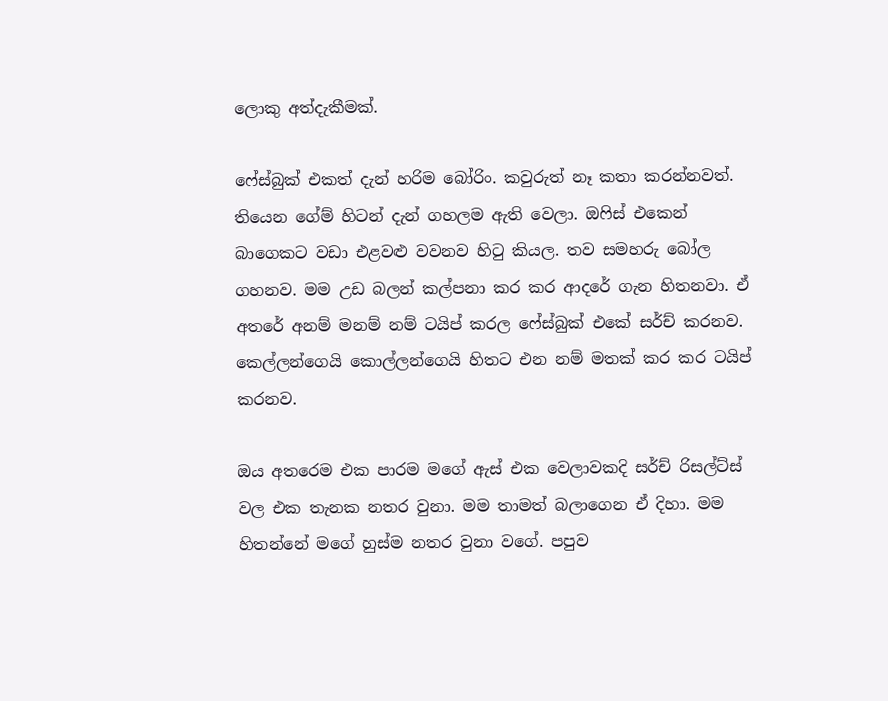ලොකු අත්දැකීමක්.

ෆේස්බුක් එකත් දැන් හරිම බෝරිං. කවුරුත් නෑ කතා කරන්නවත්. තියෙන ගේම් හිටන් දැන් ගහලම ඇති වෙලා. ඔෆිස් එකෙන් බාගෙකට වඩා එළවළු වවනව හිටු කියල. තව සමහරු බෝල ගහනව. මම උඩ බලන් කල්පනා කර කර ආදරේ ගැන හිතනවා. ඒ අතරේ අනම් මනම් නම් ටයිප් කරල ෆේස්බුක් එකේ සර්ච් කරනව. කෙල්ලන්ගෙයි කොල්ලන්ගෙයි හිතට එන නම් මතක් කර කර ටයිප් කරනව.

ඔය අතරෙම එක පාරම මගේ ඇස් එක වෙලාවකදි සර්ච් රිසල්ට්ස් වල එක තැනක නතර වුනා. මම තාමත් බලාගෙන ඒ දිහා. මම හිතන්නේ මගේ හුස්ම නතර වුනා වගේ. පපුව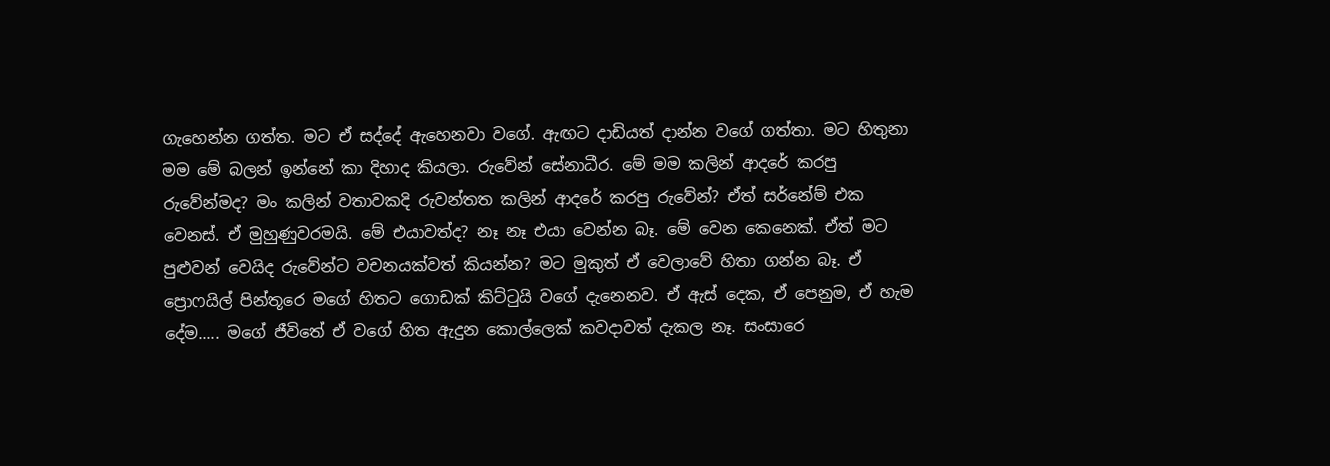ගැහෙන්න ගත්ත. මට ඒ සද්දේ ඇහෙනවා වගේ. ඇඟට දාඩියත් දාන්න වගේ ගත්තා. මට හිතුනා මම මේ බලන් ඉන්නේ කා දිහාද කියලා. රුවේන් සේනාධීර. මේ මම කලින් ආදරේ කරපු රුවේන්මද? මං කලින් වතාවකදි රුවන්තත කලින් ආදරේ කරපු රුවේන්? ඒත් සර්නේම් එක වෙනස්. ඒ මුහුණුවරමයි. මේ එයාවත්ද? නෑ නෑ එයා වෙන්න බෑ. මේ වෙන කෙනෙක්. ඒත් මට පුළුවන් වෙයිද රුවේන්ට වචනයක්වත් කියන්න? මට මුකුත් ඒ වෙලාවේ හිතා ගන්න බෑ. ඒ ප්‍රොෆයිල් පින්තූරෙ මගේ හිතට ගොඩක් කිට්ටුයි වගේ දැනෙනව. ඒ ඇස් දෙක, ඒ පෙනුම, ඒ හැම දේම..... මගේ ජීවිතේ ඒ වගේ හිත ඇදුන කොල්ලෙක් කවදාවත් දැකල නෑ. සංසාරෙ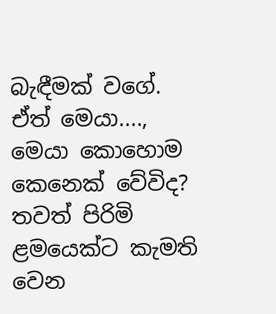බැඳීමක් වගේ. ඒත් මෙයා...., මෙයා කොහොම කෙනෙක් වේවිද? තවත් පිරිමි ළමයෙක්ට කැමති වෙන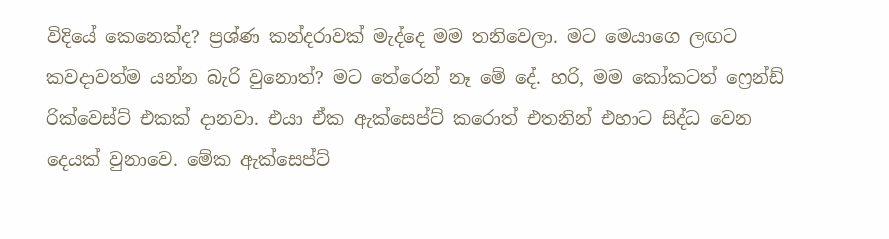විදියේ කෙනෙක්ද? ප්‍රශ්ණ කන්දරාවක් මැද්දෙ මම තනිවෙලා. මට මෙයාගෙ ලඟට කවදාවත්ම යන්න බැරි වුනොත්? මට තේරෙන් නෑ මේ දේ. හරි, මම කෝකටත් ෆ්‍රෙන්ඩ් රික්වෙස්ට් එකක් දානවා. එයා ඒක ඇක්සෙප්ට් කරොත් එතනින් එහාට සිද්ධ වෙන දෙයක් වුනාවෙ. මේක ඇක්සෙප්ට්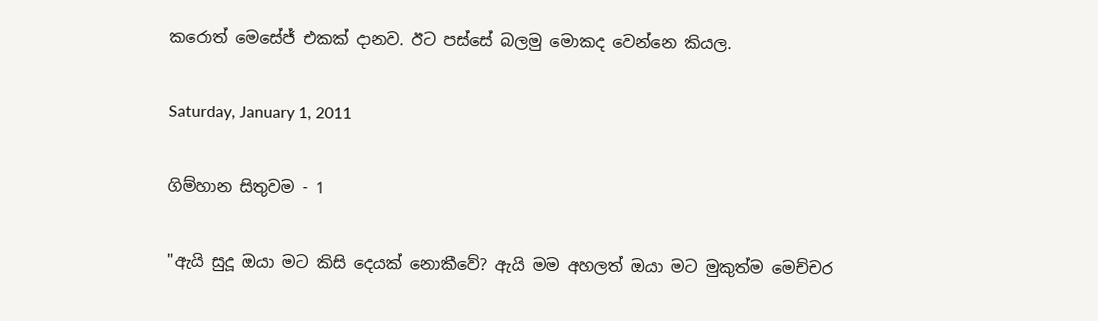කරොත් මෙසේජ් එකක් දානව. ඊට පස්සේ බලමු මොකද වෙන්නෙ කියල.

Saturday, January 1, 2011

ගිම්හාන සිතුවම - 1

"ඇයි සුදූ ඔයා මට කිසි දෙයක් නොකීවේ? ඇයි මම අහලත් ඔයා මට මුකුත්ම මෙච්චර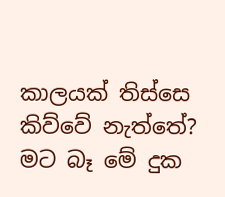කාලයක් තිස්සෙ කිව්වේ නැත්තේ? මට බෑ මේ දුක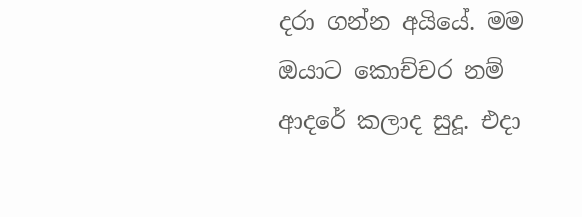දරා ගන්න අයියේ. මම ඔයාට කොච්චර නම් ආදරේ කලාද සුදූ. එදා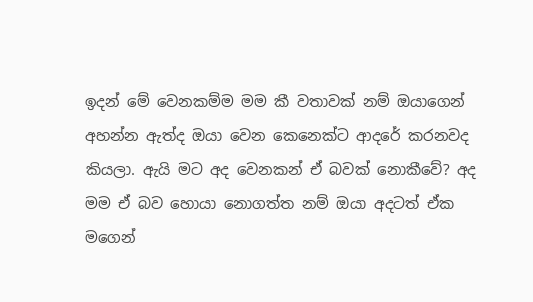ඉදන් මේ වෙනකම්ම මම කී වතාවක් නම් ඔයාගෙන් අහන්න ඇත්ද ඔයා වෙන කෙනෙක්ට ආදරේ කරනවද කියලා. ඇයි මට අද වෙනකන් ඒ බවක් නොකීවේ? අද මම ඒ බව හොයා නොගත්ත නම් ඔයා අදටත් ඒක මගෙන්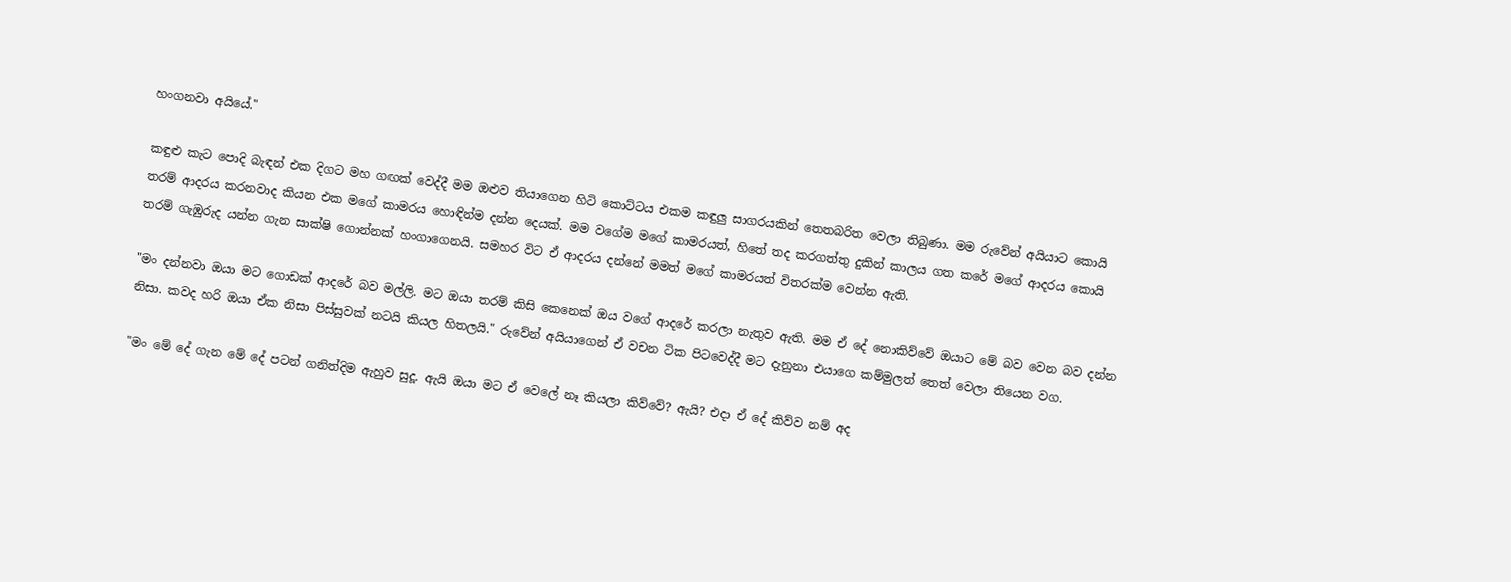හංගනවා අයියේ."

කඳුළු කැට පොදි බැඳන් එක දිගට මහ ගඟක් වෙද්දී මම ඔළුව තියාගෙන හිටි කොට්ටය එකම කඳුලු සාගරයකින් තෙතබරිත වෙලා තිබුණා. මම රුවේන් අයියාට කොයි තරම් ආදරය කරනවාද කියන එක මගේ කාමරය හොඳින්ම දන්න දෙයක්. මම වගේම මගේ කාමරයත්, හිතේ තද කරගත්තු දුකින් කාලය ගත කරේ මගේ ආදරය කොයි තරම් ගැඹුරුද යන්න ගැන සාක්ෂි ගොන්නක් හංගාගෙනයි. සමහර විට ඒ ආදරය දන්නේ මමත් මගේ කාමරයත් විතරක්ම වෙන්න ඇති.

"මං දන්නවා ඔයා මට ගොඩක් ආදරේ බව මල්ලි. මට ඔයා තරම් කිසි කෙනෙක් ඔය වගේ ආදරේ කරලා නැතුව ඇති. මම ඒ දේ නොකිව්වේ ඔයාට මේ බව වෙන බව දන්න නිසා. කවද හරි ඔයා ඒක නිසා පිස්සුවක් නටයි කියල හිතලයි." රුවේන් අයියාගෙන් ඒ වචන ටික පිටවෙද්දී මට දැනුනා එයාගෙ කම්මුලත් තෙත් වෙලා තියෙන වග.

"මං මේ දේ ගැන මේ දේ පටන් ගනිත්දිම ඇහුව සුදූ. ඇයි ඔයා මට ඒ වෙලේ නෑ කියලා කිව්වේ? ඇයි? එදා ඒ දේ කිව්ව නම් අද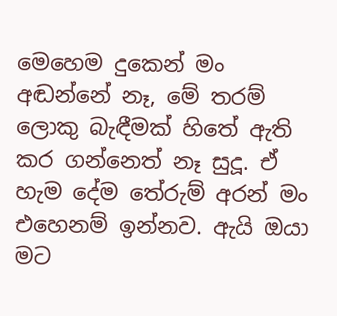මෙහෙම දුකෙන් මං අඬන්නේ නෑ, මේ තරම් ලොකු බැඳීමක් හිතේ ඇති කර ගන්නෙත් නෑ සුදූ. ඒ හැම දේම තේරුම් අරන් මං එහෙනම් ඉන්නව. ඇයි ඔයා මට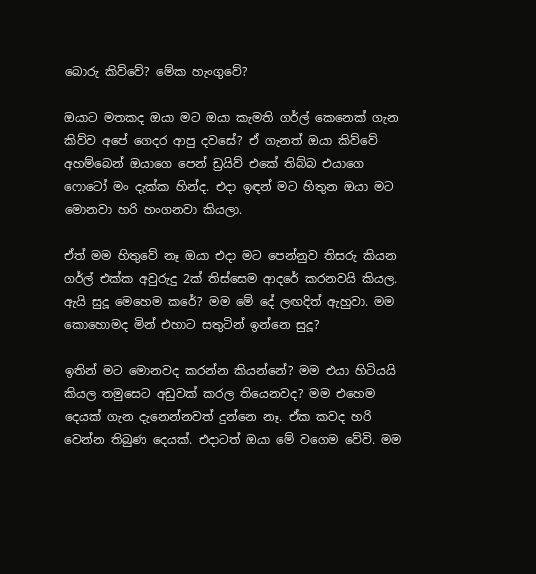බොරු කිව්වේ? මේක හැංගුවේ?

ඔයාට මතකද ඔයා මට ඔයා කැමති ගර්ල් කෙනෙක් ගැන කිව්ව අපේ ගෙදර ආපු දවසේ? ඒ ගැනත් ඔයා කිව්වේ අහම්බෙන් ඔයාගෙ පෙන් ඩ්‍රයිව් එකේ තිබ්බ එයාගෙ ෆොටෝ මං දැක්ක හින්ද. එදා ඉඳන් මට හිතුන ඔයා මට මොනවා හරි හංගනවා කියලා.

ඒත් මම හිතුවේ නෑ ඔයා එදා මට පෙන්නුව තිසරු කියන ගර්ල් එක්ක අවුරුදු 2ක් තිස්සෙම ආදරේ කරනවයි කියල. ඇයි සුදූ මෙහෙම කරේ? මම මේ දේ ලඟදිත් ඇහුවා. මම කොහොමද මින් එහාට සතුටින් ඉන්නෙ සුදූ?

ඉතින් මට මොනවද කරන්න කියන්නේ? මම එයා හිටියයි කියල තමුසෙට අඩුවක් කරල තියෙනවද? මම එහෙම දෙයක් ගැන දැනෙන්නවත් දුන්නෙ නෑ. ඒක කවද හරි වෙන්න තිබුණ දෙයක්. එදාටත් ඔයා මේ වගෙම වේවි. මම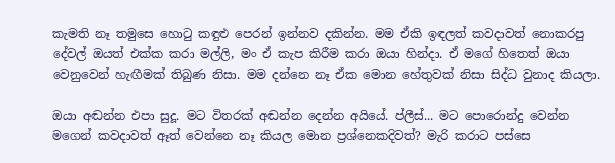කැමති නෑ තමුසෙ හොටු කඳුළු පෙරන් ඉන්නව දකින්න. මම ඒකි ඉඳලත් කවදාවත් නොකරපු දේවල් ඔයත් එක්ක කරා මල්ලි, මං ඒ කැප කිරීම කරා ඔයා හින්දා. ඒ මගේ හිතෙත් ඔයා වෙනුවෙන් හැඟීමක් තිබුණ නිසා. මම දන්නෙ නෑ ඒක මොන හේතුවක් නිසා සිද්ධ වුනාද කියලා.

ඔයා අඬන්න එපා සුදූ. මට විතරක් අඬන්න දෙන්න අයියේ. ප්ලීස්... මට පොරොන්දු වෙන්න මගෙන් කවදාවත් ඈත් වෙන්නෙ නෑ කියල මොන ප්‍රශ්නෙකදිවත්? මැරි කරාට පස්සෙ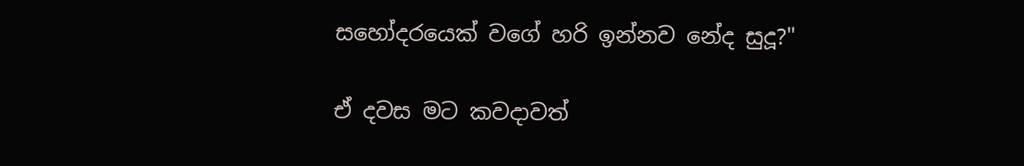සහෝදරයෙක් වගේ හරි ඉන්නව නේද සුදූ?"

ඒ දවස මට කවදාවත්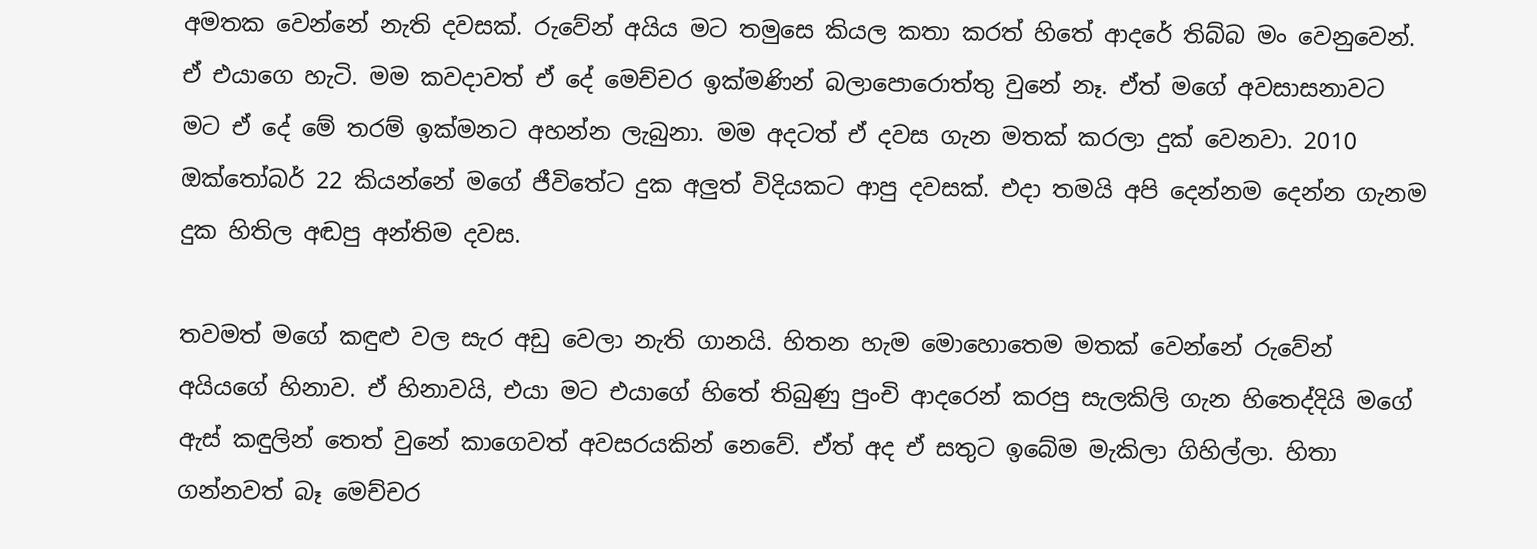අමතක වෙන්නේ නැති දවසක්. රුවේන් අයිය මට තමුසෙ කියල කතා කරත් හිතේ ආදරේ තිබ්බ මං වෙනුවෙන්. ඒ එයාගෙ හැටි. මම කවදාවත් ඒ දේ මෙච්චර ඉක්මණින් බලාපොරොත්තු වුනේ නෑ. ඒත් මගේ අවසාසනාවට මට ඒ දේ මේ තරම් ඉක්මනට අහන්න ලැබුනා. මම අදටත් ඒ දවස ගැන මතක් කරලා දුක් වෙනවා. 2010 ඔක්තෝබර් 22 කියන්නේ මගේ ජීවිතේට දුක අලුත් විදියකට ආපු දවසක්. එදා තමයි අපි දෙන්නම දෙන්න ගැනම දුක හිතිල අඬපු අන්තිම දවස.

තවමත් මගේ කඳුළු වල සැර අඩු වෙලා නැති ගානයි. හිතන හැම මොහොතෙම මතක් වෙන්නේ රුවේන් අයියගේ හිනාව. ඒ හිනාවයි, එයා මට එයාගේ හිතේ තිබුණු පුංචි ආදරෙන් කරපු සැලකිලි ගැන හිතෙද්දියි මගේ ඇස් කඳුලින් තෙත් වුනේ කාගෙවත් අවසරයකින් නෙවේ. ඒත් අද ඒ සතුට ඉබේම මැකිලා ගිහිල්ලා. හිතා ගන්නවත් බෑ මෙච්චර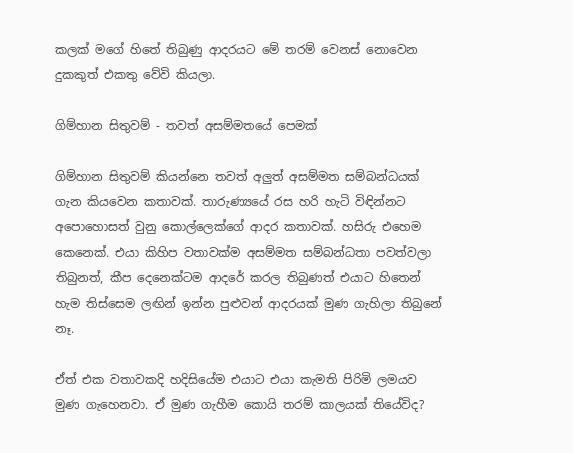කලක් මගේ හිතේ තිබුණු ආදරයට මේ තරම් වෙනස් නොවෙන දුකකුත් එකතු වේවි කියලා.

ගිම්හාන සිතුවම් - තවත් අසම්මතයේ පෙමක්

ගිම්හාන සිතුවම් කියන්නෙ තවත් අලුත් අසම්මත සම්බන්ධයක් ගැන කියවෙන කතාවක්. තාරුණ්‍යයේ රස හරි හැටි විඳින්නට අපොහොසත් වුනු කොල්ලෙක්ගේ ආදර කතාවක්. හසිරු එහෙම කෙනෙක්. එයා කිහිප වතාවක්ම අසම්මත සම්බන්ධතා පවත්වලා තිබුනත්, කීප දෙනෙක්ටම ආදරේ කරල තිබුණත් එයාට හිතෙන් හැම තිස්සෙම ලඟින් ඉන්න පුළුවන් ආදරයක් මුණ ගැහිලා තිබුනේ නෑ.

ඒත් එක වතාවකදි හදිසියේම එයාට එයා කැමති පිරිමි ලමයව මුණ ගැහෙනවා. ඒ මුණ ගැහීම කොයි තරම් කාලයක් තියේවිද?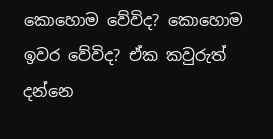කොහොම වේවිද? කොහොම ඉවර වේවිද? ඒක කවුරුත් දන්නෙ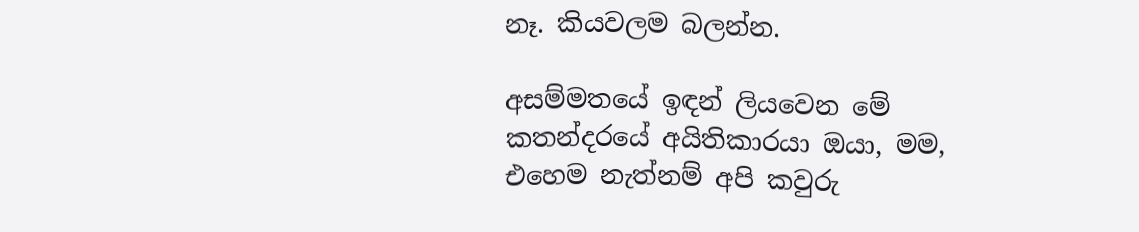නෑ. කියවලම බලන්න.

අසම්මතයේ ඉඳන් ලියවෙන මේ කතන්දරයේ අයිතිකාරයා ඔයා, මම, එහෙම නැත්නම් අපි කවුරු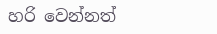හරි වෙන්නත්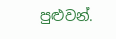පුළුවන්.